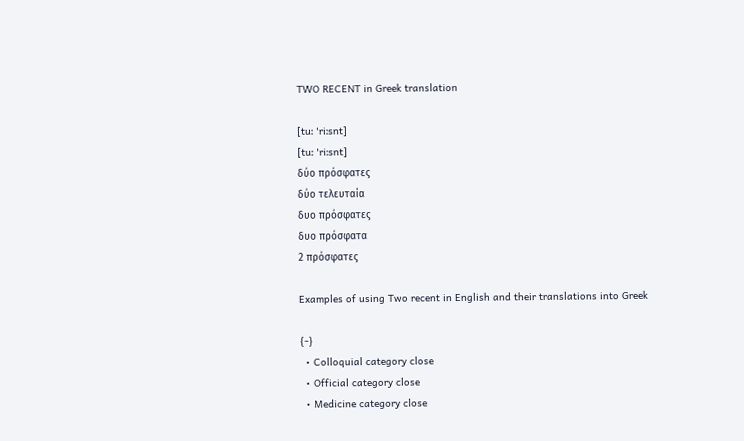TWO RECENT in Greek translation

[tuː 'riːsnt]
[tuː 'riːsnt]
δύο πρόσφατες
δύο τελευταία
δυο πρόσφατες
δυο πρόσφατα
2 πρόσφατες

Examples of using Two recent in English and their translations into Greek

{-}
  • Colloquial category close
  • Official category close
  • Medicine category close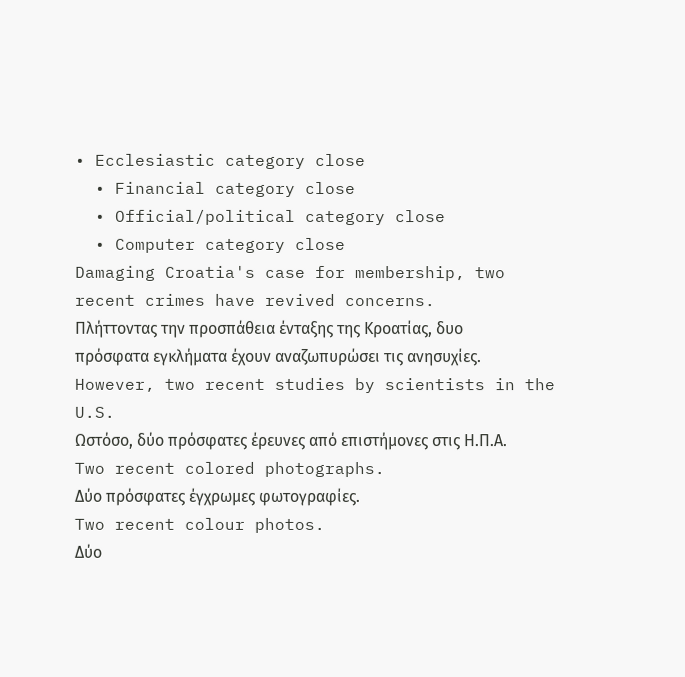• Ecclesiastic category close
  • Financial category close
  • Official/political category close
  • Computer category close
Damaging Croatia's case for membership, two recent crimes have revived concerns.
Πλήττοντας την προσπάθεια ένταξης της Κροατίας, δυο πρόσφατα εγκλήματα έχουν αναζωπυρώσει τις ανησυχίες.
However, two recent studies by scientists in the U.S.
Ωστόσο, δύο πρόσφατες έρευνες από επιστήμονες στις Η.Π.Α.
Two recent colored photographs.
Δύο πρόσφατες έγχρωμες φωτογραφίες.
Two recent colour photos.
Δύο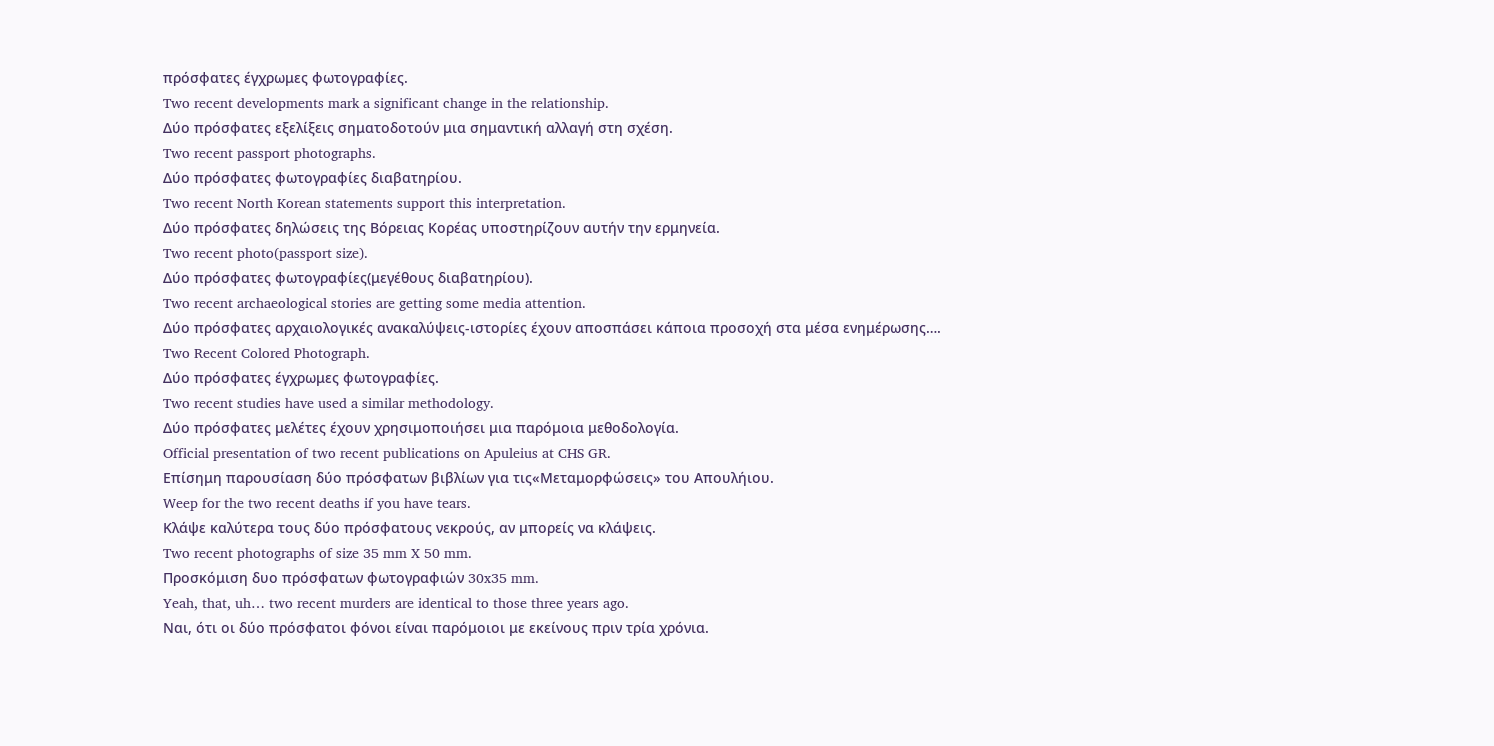πρόσφατες έγχρωμες φωτογραφίες.
Two recent developments mark a significant change in the relationship.
Δύο πρόσφατες εξελίξεις σηματοδοτούν μια σημαντική αλλαγή στη σχέση.
Two recent passport photographs.
Δύο πρόσφατες φωτογραφίες διαβατηρίου.
Two recent North Korean statements support this interpretation.
Δύο πρόσφατες δηλώσεις της Βόρειας Κορέας υποστηρίζουν αυτήν την ερμηνεία.
Two recent photo(passport size).
Δύο πρόσφατες φωτογραφίες(μεγέθους διαβατηρίου).
Two recent archaeological stories are getting some media attention.
Δύο πρόσφατες αρχαιολογικές ανακαλύψεις-ιστορίες έχουν αποσπάσει κάποια προσοχή στα μέσα ενημέρωσης….
Two Recent Colored Photograph.
Δύο πρόσφατες έγχρωμες φωτογραφίες.
Two recent studies have used a similar methodology.
Δύο πρόσφατες μελέτες έχουν χρησιμοποιήσει μια παρόμοια μεθοδολογία.
Official presentation of two recent publications on Apuleius at CHS GR.
Επίσημη παρουσίαση δύο πρόσφατων βιβλίων για τις«Μεταμορφώσεις» του Απουλήιου.
Weep for the two recent deaths if you have tears.
Κλάψε καλύτερα τους δύο πρόσφατους νεκρούς, αν μπορείς να κλάψεις.
Two recent photographs of size 35 mm X 50 mm.
Προσκόμιση δυο πρόσφατων φωτογραφιών 30x35 mm.
Yeah, that, uh… two recent murders are identical to those three years ago.
Ναι, ότι οι δύο πρόσφατοι φόνοι είναι παρόμοιοι με εκείνους πριν τρία χρόνια.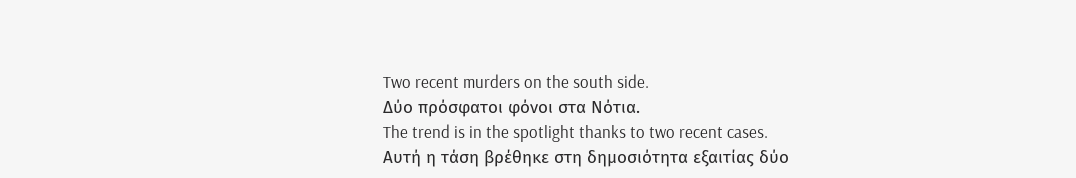Two recent murders on the south side.
Δύο πρόσφατοι φόνοι στα Νότια.
The trend is in the spotlight thanks to two recent cases.
Αυτή η τάση βρέθηκε στη δημοσιότητα εξαιτίας δύο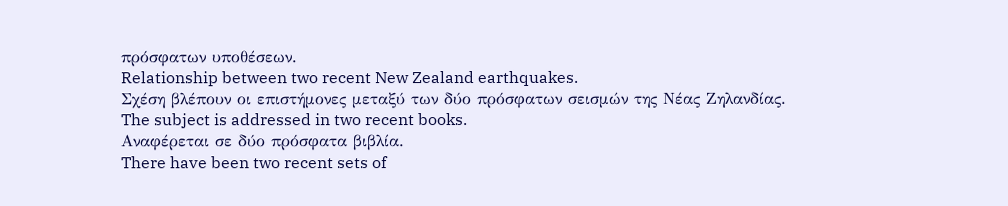πρόσφατων υποθέσεων.
Relationship between two recent New Zealand earthquakes.
Σχέση βλέπουν οι επιστήμονες μεταξύ των δύο πρόσφατων σεισμών της Νέας Ζηλανδίας.
The subject is addressed in two recent books.
Αναφέρεται σε δύο πρόσφατα βιβλία.
There have been two recent sets of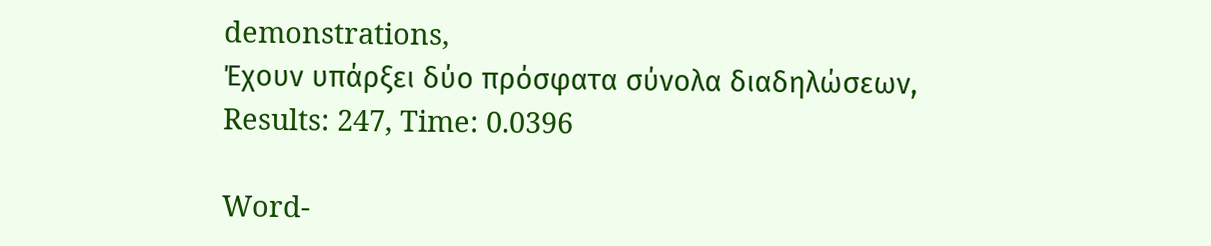demonstrations,
Έχουν υπάρξει δύο πρόσφατα σύνολα διαδηλώσεων,
Results: 247, Time: 0.0396

Word-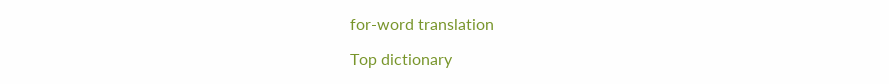for-word translation

Top dictionary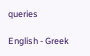queries

English - Greek